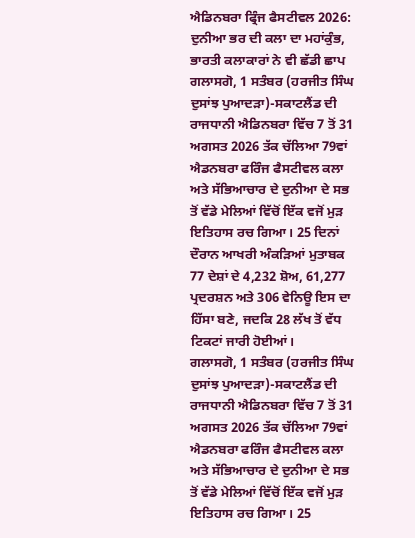ਐਡਿਨਬਰਾ ਫ੍ਰਿੰਜ ਫੈਸਟੀਵਲ 2026: ਦੁਨੀਆ ਭਰ ਦੀ ਕਲਾ ਦਾ ਮਹਾਂਕੁੰਭ, ਭਾਰਤੀ ਕਲਾਕਾਰਾਂ ਨੇ ਵੀ ਛੱਡੀ ਛਾਪ
ਗਲਾਸਗੋ, 1 ਸਤੰਬਰ (ਹਰਜੀਤ ਸਿੰਘ ਦੁਸਾਂਝ ਪੁਆਦੜਾ)-ਸਕਾਟਲੈਂਡ ਦੀ ਰਾਜਧਾਨੀ ਐਡਿਨਬਰਾ ਵਿੱਚ 7 ਤੋਂ 31 ਅਗਸਤ 2026 ਤੱਕ ਚੱਲਿਆ 79ਵਾਂ ਐਡਨਬਰਾ ਫਰਿੰਜ ਫੈਸਟੀਵਲ ਕਲਾ ਅਤੇ ਸੱਭਿਆਚਾਰ ਦੇ ਦੁਨੀਆ ਦੇ ਸਭ ਤੋਂ ਵੱਡੇ ਮੇਲਿਆਂ ਵਿੱਚੋਂ ਇੱਕ ਵਜੋਂ ਮੁੜ ਇਤਿਹਾਸ ਰਚ ਗਿਆ। 25 ਦਿਨਾਂ ਦੌਰਾਨ ਆਖਰੀ ਅੰਕੜਿਆਂ ਮੁਤਾਬਕ 77 ਦੇਸ਼ਾਂ ਦੇ 4,232 ਸ਼ੋਅ, 61,277 ਪ੍ਰਦਰਸ਼ਨ ਅਤੇ 306 ਵੇਨਿਊ ਇਸ ਦਾ ਹਿੱਸਾ ਬਣੇ, ਜਦਕਿ 28 ਲੱਖ ਤੋਂ ਵੱਧ ਟਿਕਟਾਂ ਜਾਰੀ ਹੋਈਆਂ।
ਗਲਾਸਗੋ, 1 ਸਤੰਬਰ (ਹਰਜੀਤ ਸਿੰਘ ਦੁਸਾਂਝ ਪੁਆਦੜਾ)-ਸਕਾਟਲੈਂਡ ਦੀ ਰਾਜਧਾਨੀ ਐਡਿਨਬਰਾ ਵਿੱਚ 7 ਤੋਂ 31 ਅਗਸਤ 2026 ਤੱਕ ਚੱਲਿਆ 79ਵਾਂ ਐਡਨਬਰਾ ਫਰਿੰਜ ਫੈਸਟੀਵਲ ਕਲਾ ਅਤੇ ਸੱਭਿਆਚਾਰ ਦੇ ਦੁਨੀਆ ਦੇ ਸਭ ਤੋਂ ਵੱਡੇ ਮੇਲਿਆਂ ਵਿੱਚੋਂ ਇੱਕ ਵਜੋਂ ਮੁੜ ਇਤਿਹਾਸ ਰਚ ਗਿਆ। 25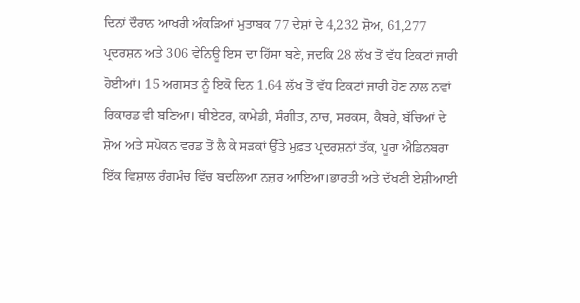ਦਿਨਾਂ ਦੌਰਾਨ ਆਖਰੀ ਅੰਕੜਿਆਂ ਮੁਤਾਬਕ 77 ਦੇਸ਼ਾਂ ਦੇ 4,232 ਸ਼ੋਅ, 61,277 ਪ੍ਰਦਰਸ਼ਨ ਅਤੇ 306 ਵੇਨਿਊ ਇਸ ਦਾ ਹਿੱਸਾ ਬਣੇ, ਜਦਕਿ 28 ਲੱਖ ਤੋਂ ਵੱਧ ਟਿਕਟਾਂ ਜਾਰੀ ਹੋਈਆਂ। 15 ਅਗਸਤ ਨੂੰ ਇਕੋ ਦਿਨ 1.64 ਲੱਖ ਤੋਂ ਵੱਧ ਟਿਕਟਾਂ ਜਾਰੀ ਹੋਣ ਨਾਲ ਨਵਾਂ ਰਿਕਾਰਡ ਵੀ ਬਣਿਆ। ਥੀਏਟਰ, ਕਾਮੇਡੀ, ਸੰਗੀਤ, ਨਾਚ, ਸਰਕਸ, ਕੈਬਰੇ, ਬੱਚਿਆਂ ਦੇ ਸ਼ੋਅ ਅਤੇ ਸਪੋਕਨ ਵਰਡ ਤੋਂ ਲੈ ਕੇ ਸੜਕਾਂ ਉੱਤੇ ਮੁਫ਼ਤ ਪ੍ਰਦਰਸ਼ਨਾਂ ਤੱਕ, ਪੂਰਾ ਐਡਿਨਬਰਾ ਇੱਕ ਵਿਸ਼ਾਲ ਰੰਗਮੰਚ ਵਿੱਚ ਬਦਲਿਆ ਨਜ਼ਰ ਆਇਆ।ਭਾਰਤੀ ਅਤੇ ਦੱਖਣੀ ਏਸ਼ੀਆਈ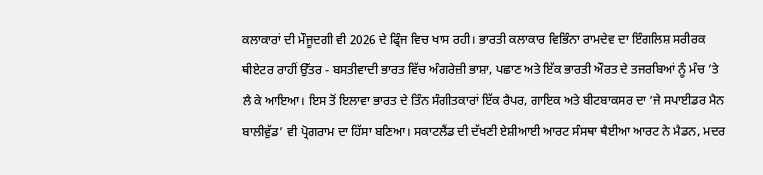ਕਲਾਕਾਰਾਂ ਦੀ ਮੌਜੂਦਗੀ ਵੀ 2026 ਦੇ ਫ੍ਰਿੰਜ ਵਿਚ ਖਾਸ ਰਹੀ। ਭਾਰਤੀ ਕਲਾਕਾਰ ਵਿਭਿੰਨਾ ਰਾਮਦੇਵ ਦਾ ਇੰਗਲਿਸ਼ ਸਰੀਰਕ ਥੀਏਟਰ ਰਾਹੀਂ ਉੱਤਰ - ਬਸਤੀਵਾਦੀ ਭਾਰਤ ਵਿੱਚ ਅੰਗਰੇਜ਼ੀ ਭਾਸ਼ਾ, ਪਛਾਣ ਅਤੇ ਇੱਕ ਭਾਰਤੀ ਔਰਤ ਦੇ ਤਜਰਬਿਆਂ ਨੂੰ ਮੰਚ ’ਤੇ ਲੈ ਕੇ ਆਇਆ। ਇਸ ਤੋਂ ਇਲਾਵਾ ਭਾਰਤ ਦੇ ਤਿੰਨ ਸੰਗੀਤਕਾਰਾਂ ਇੱਕ ਰੈਪਰ, ਗਾਇਕ ਅਤੇ ਬੀਟਬਾਕਸਰ ਦਾ ‘ਜੇ ਸਪਾਈਡਰ ਮੈਨ ਬਾਲੀਵੁੱਡ’ ਵੀ ਪ੍ਰੋਗਰਾਮ ਦਾ ਹਿੱਸਾ ਬਣਿਆ। ਸਕਾਟਲੈਂਡ ਦੀ ਦੱਖਣੀ ਏਸ਼ੀਆਈ ਆਰਟ ਸੰਸਥਾ ਥੈਈਆ ਆਰਟ ਨੇ ਮੈਡਨ, ਮਦਰ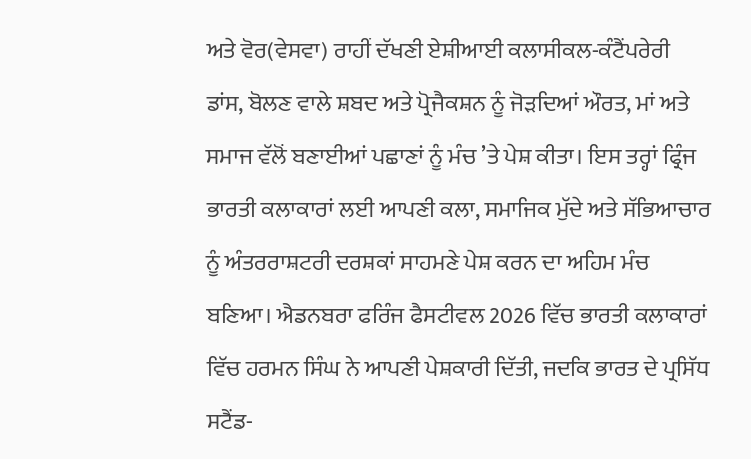ਅਤੇ ਵੋਰ(ਵੇਸਵਾ) ਰਾਹੀਂ ਦੱਖਣੀ ਏਸ਼ੀਆਈ ਕਲਾਸੀਕਲ-ਕੰਟੈਂਪਰੇਰੀ ਡਾਂਸ, ਬੋਲਣ ਵਾਲੇ ਸ਼ਬਦ ਅਤੇ ਪ੍ਰੋਜੈਕਸ਼ਨ ਨੂੰ ਜੋੜਦਿਆਂ ਔਰਤ, ਮਾਂ ਅਤੇ ਸਮਾਜ ਵੱਲੋਂ ਬਣਾਈਆਂ ਪਛਾਣਾਂ ਨੂੰ ਮੰਚ ’ਤੇ ਪੇਸ਼ ਕੀਤਾ। ਇਸ ਤਰ੍ਹਾਂ ਫ੍ਰਿੰਜ ਭਾਰਤੀ ਕਲਾਕਾਰਾਂ ਲਈ ਆਪਣੀ ਕਲਾ, ਸਮਾਜਿਕ ਮੁੱਦੇ ਅਤੇ ਸੱਭਿਆਚਾਰ ਨੂੰ ਅੰਤਰਰਾਸ਼ਟਰੀ ਦਰਸ਼ਕਾਂ ਸਾਹਮਣੇ ਪੇਸ਼ ਕਰਨ ਦਾ ਅਹਿਮ ਮੰਚ ਬਣਿਆ। ਐਡਨਬਰਾ ਫਰਿੰਜ ਫੈਸਟੀਵਲ 2026 ਵਿੱਚ ਭਾਰਤੀ ਕਲਾਕਾਰਾਂ ਵਿੱਚ ਹਰਮਨ ਸਿੰਘ ਨੇ ਆਪਣੀ ਪੇਸ਼ਕਾਰੀ ਦਿੱਤੀ, ਜਦਕਿ ਭਾਰਤ ਦੇ ਪ੍ਰਸਿੱਧ ਸਟੈਂਡ-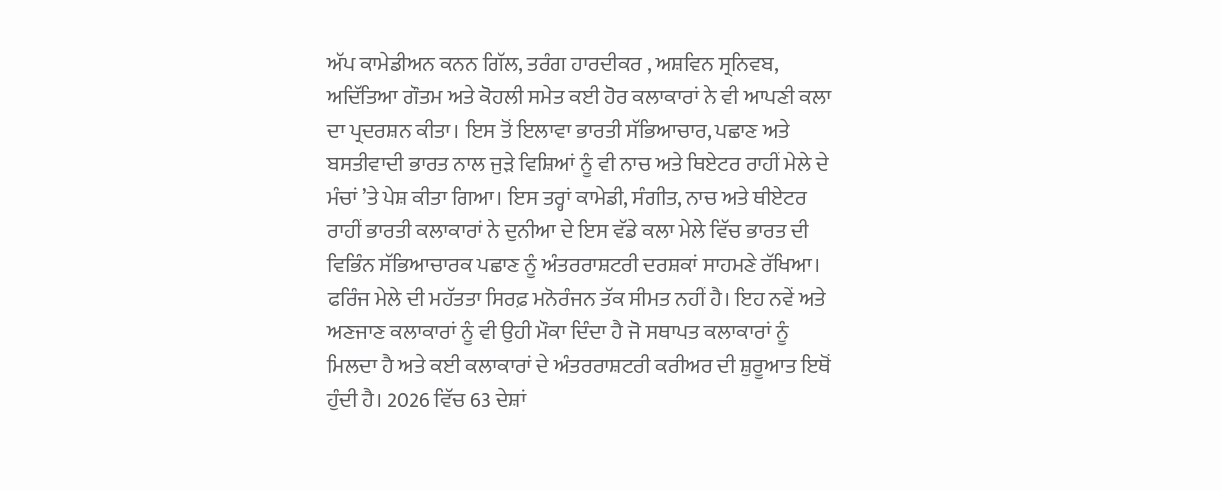ਅੱਪ ਕਾਮੇਡੀਅਨ ਕਨਨ ਗਿੱਲ, ਤਰੰਗ ਹਾਰਦੀਕਰ , ਅਸ਼ਵਿਨ ਸ੍ਰਨਿਵਬ, ਅਦਿੱਤਿਆ ਗੌਤਮ ਅਤੇ ਕੋਹਲੀ ਸਮੇਤ ਕਈ ਹੋਰ ਕਲਾਕਾਰਾਂ ਨੇ ਵੀ ਆਪਣੀ ਕਲਾ ਦਾ ਪ੍ਰਦਰਸ਼ਨ ਕੀਤਾ। ਇਸ ਤੋਂ ਇਲਾਵਾ ਭਾਰਤੀ ਸੱਭਿਆਚਾਰ, ਪਛਾਣ ਅਤੇ ਬਸਤੀਵਾਦੀ ਭਾਰਤ ਨਾਲ ਜੁੜੇ ਵਿਸ਼ਿਆਂ ਨੂੰ ਵੀ ਨਾਚ ਅਤੇ ਥਿਏਟਰ ਰਾਹੀਂ ਮੇਲੇ ਦੇ ਮੰਚਾਂ ’ਤੇ ਪੇਸ਼ ਕੀਤਾ ਗਿਆ। ਇਸ ਤਰ੍ਹਾਂ ਕਾਮੇਡੀ, ਸੰਗੀਤ, ਨਾਚ ਅਤੇ ਥੀਏਟਰ ਰਾਹੀਂ ਭਾਰਤੀ ਕਲਾਕਾਰਾਂ ਨੇ ਦੁਨੀਆ ਦੇ ਇਸ ਵੱਡੇ ਕਲਾ ਮੇਲੇ ਵਿੱਚ ਭਾਰਤ ਦੀ ਵਿਭਿੰਨ ਸੱਭਿਆਚਾਰਕ ਪਛਾਣ ਨੂੰ ਅੰਤਰਰਾਸ਼ਟਰੀ ਦਰਸ਼ਕਾਂ ਸਾਹਮਣੇ ਰੱਖਿਆ। ਫਰਿੰਜ ਮੇਲੇ ਦੀ ਮਹੱਤਤਾ ਸਿਰਫ਼ ਮਨੋਰੰਜਨ ਤੱਕ ਸੀਮਤ ਨਹੀਂ ਹੈ। ਇਹ ਨਵੇਂ ਅਤੇ ਅਣਜਾਣ ਕਲਾਕਾਰਾਂ ਨੂੰ ਵੀ ਉਹੀ ਮੌਕਾ ਦਿੰਦਾ ਹੈ ਜੋ ਸਥਾਪਤ ਕਲਾਕਾਰਾਂ ਨੂੰ ਮਿਲਦਾ ਹੈ ਅਤੇ ਕਈ ਕਲਾਕਾਰਾਂ ਦੇ ਅੰਤਰਰਾਸ਼ਟਰੀ ਕਰੀਅਰ ਦੀ ਸ਼ੁਰੂਆਤ ਇਥੋਂ ਹੁੰਦੀ ਹੈ। 2026 ਵਿੱਚ 63 ਦੇਸ਼ਾਂ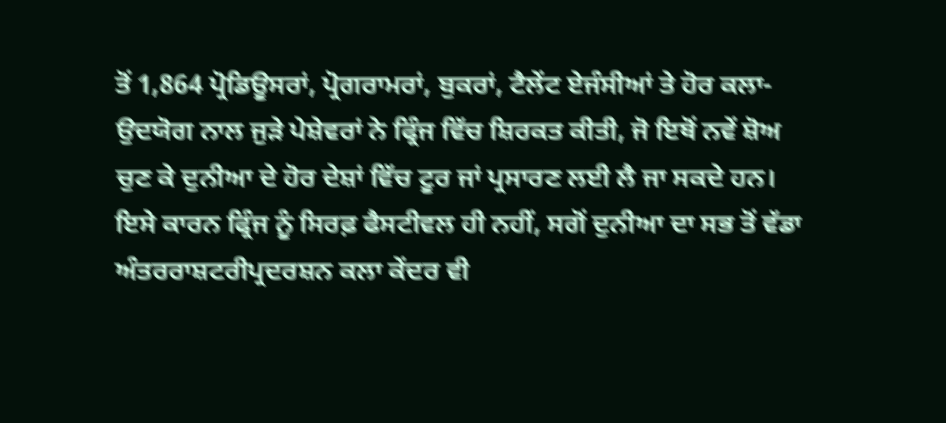ਤੋਂ 1,864 ਪ੍ਰੋਡਿਊਸਰਾਂ, ਪ੍ਰੋਗਰਾਮਰਾਂ, ਬੁਕਰਾਂ, ਟੈਲੇਂਟ ਏਜੰਸੀਆਂ ਤੇ ਹੋਰ ਕਲਾ-ਉਦਯੋਗ ਨਾਲ ਜੁੜੇ ਪੇਸ਼ੇਵਰਾਂ ਨੇ ਫ੍ਰਿੰਜ ਵਿੱਚ ਸ਼ਿਰਕਤ ਕੀਤੀ, ਜੋ ਇਥੋਂ ਨਵੇਂ ਸ਼ੋਅ ਚੁਣ ਕੇ ਦੁਨੀਆ ਦੇ ਹੋਰ ਦੇਸ਼ਾਂ ਵਿੱਚ ਟੂਰ ਜਾਂ ਪ੍ਰਸਾਰਣ ਲਈ ਲੈ ਜਾ ਸਕਦੇ ਹਨ। ਇਸੇ ਕਾਰਨ ਫ੍ਰਿੰਜ ਨੂੰ ਸਿਰਫ਼ ਫੈਸਟੀਵਲ ਹੀ ਨਹੀਂ, ਸਗੋਂ ਦੁਨੀਆ ਦਾ ਸਭ ਤੋਂ ਵੱਡਾ ਅੰਤਰਰਾਸ਼ਟਰੀਪ੍ਰਦਰਸ਼ਨ ਕਲਾ ਕੇਂਦਰ ਵੀ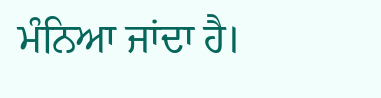ਮੰਨਿਆ ਜਾਂਦਾ ਹੈ।